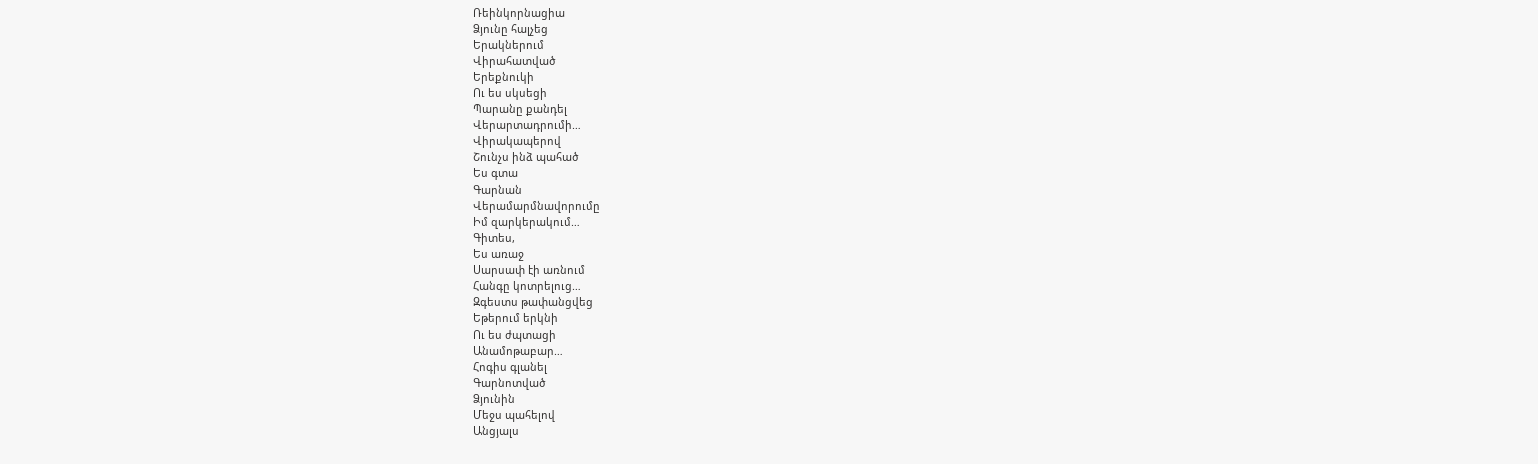Ռեինկորնացիա
Ձյունը հալչեց
Երակներում
Վիրահատված
Երեքնուկի
Ու ես սկսեցի
Պարանը քանդել
Վերարտադրումի…
Վիրակապերով
Շունչս ինձ պահած
Ես գտա
Գարնան
Վերամարմնավորումը
Իմ զարկերակում…
Գիտես,
Ես առաջ
Սարսափ էի առնում
Հանգը կոտրելուց…
Զգեստս թափանցվեց
Եթերում երկնի
Ու ես ժպտացի
Անամոթաբար…
Հոգիս գլանել
Գարնոտված
Ձյունին
Մեջս պահելով
Անցյալս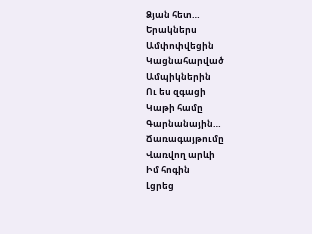Ձյան հետ…
Երակներս
Ամփոփվեցին
Կացնահարված
Ամպիկներին
Ու ես զգացի
Կաթի համը
Գարնանային…
Ճառագայթումը
Վառվող արևի
Իմ հոգին
Լցրեց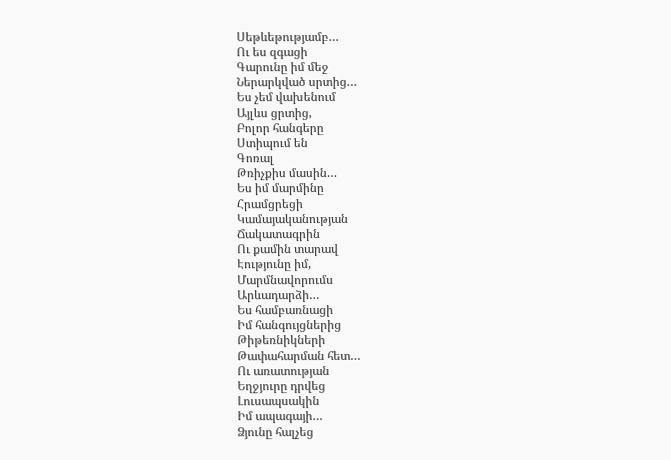Սեթևեթությամբ…
Ու ես զգացի
Գարունը իմ մեջ
Ներարկված սրտից…
Ես չեմ վախենում
Այլևս ցրտից,
Բոլոր հանգերը
Ստիպում են
Գոռալ
Թռիչքիս մասին…
Ես իմ մարմինը
Հրամցրեցի
Կամայականության
Ճակատագրին
Ու քամին տարավ
Էությունը իմ,
Մարմնավորումս
Արևադարձի…
Ես համբառնացի
Իմ հանգույցներից
Թիթեռնիկների
Թափահարման հետ…
Ու առատության
Եղջյուրը դրվեց
Լուսապսակին
Իմ ապագայի…
Ձյունը հալչեց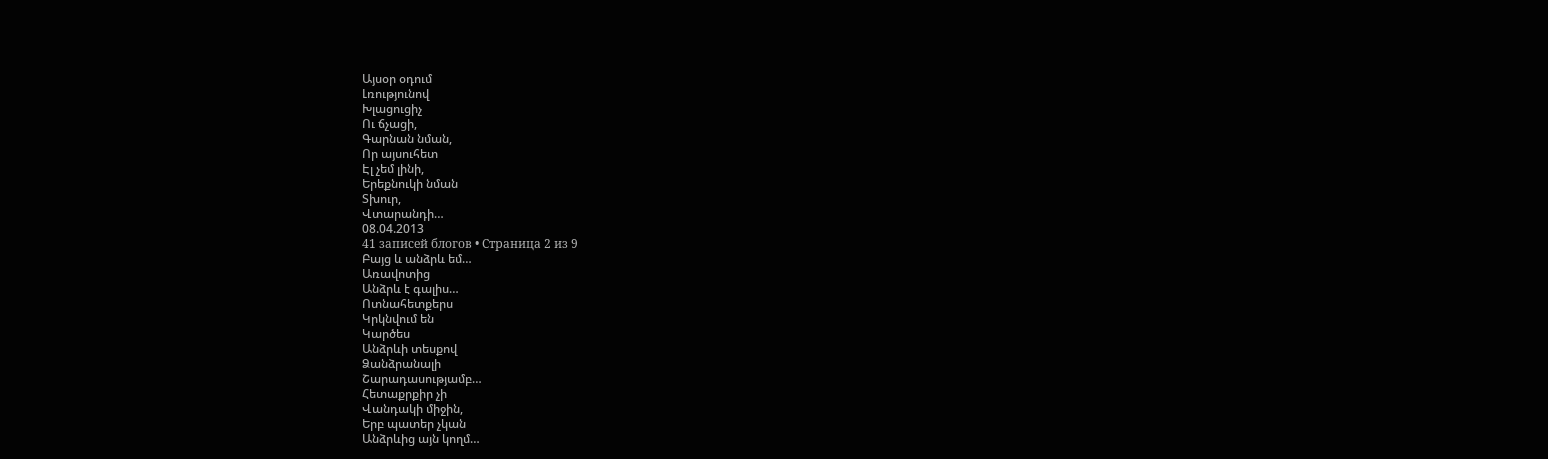Այսօր օդում
Լռությունով
Խլացուցիչ
Ու ճչացի,
Գարնան նման,
Որ այսուհետ
Էլ չեմ լինի,
Երեքնուկի նման
Տխուր,
Վտարանդի…
08.04.2013
41 записей блогов • Страница 2 из 9
Բայց և անձրև եմ…
Առավոտից
Անձրև է գալիս…
Ոտնահետքերս
Կրկնվում են
Կարծես
Անձրևի տեսքով
Ձանձրանալի
Շարադասությամբ…
Հետաքրքիր չի
Վանդակի միջին,
Երբ պատեր չկան
Անձրևից այն կողմ…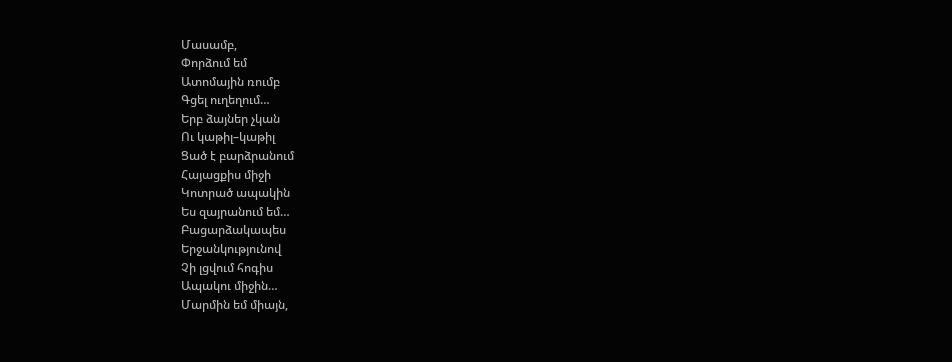Մասամբ,
Փորձում եմ
Ատոմային ռումբ
Գցել ուղեղում…
Երբ ձայներ չկան
Ու կաթիլ–կաթիլ
Ցած է բարձրանում
Հայացքիս միջի
Կոտրած ապակին
Ես զայրանում եմ…
Բացարձակապես
Երջանկությունով
Չի լցվում հոգիս
Ապակու միջին…
Մարմին եմ միայն,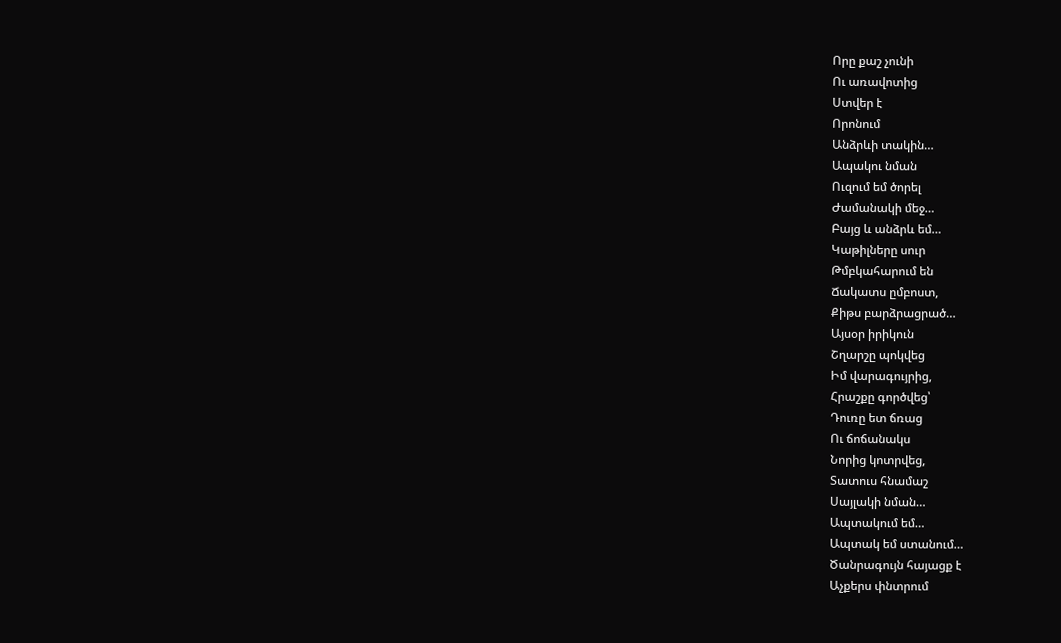Որը քաշ չունի
Ու առավոտից
Ստվեր է
Որոնում
Անձրևի տակին…
Ապակու նման
Ուզում եմ ծորել
Ժամանակի մեջ…
Բայց և անձրև եմ…
Կաթիլները սուր
Թմբկահարում են
Ճակատս ըմբոստ,
Քիթս բարձրացրած…
Այսօր իրիկուն
Շղարշը պոկվեց
Իմ վարագույրից,
Հրաշքը գործվեց՝
Դուռը ետ ճռաց
Ու ճոճանակս
Նորից կոտրվեց,
Տատուս հնամաշ
Սայլակի նման…
Ապտակում եմ…
Ապտակ եմ ստանում…
Ծանրագույն հայացք է
Աչքերս փնտրում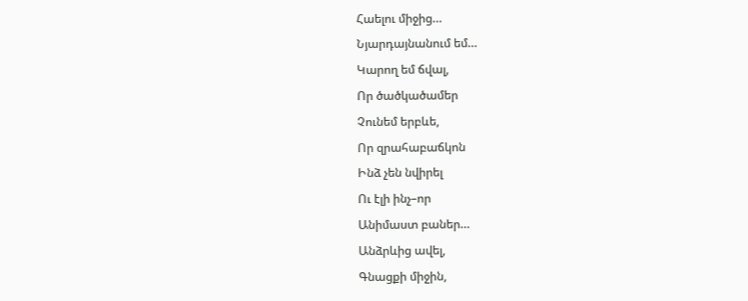Հաելու միջից…
Նյարդայնանում եմ…
Կարող եմ ճվալ,
Որ ծածկածամեր
Չունեմ երբևե,
Որ զրահաբաճկոն
Ինձ չեն նվիրել
Ու էլի ինչ–որ
Անիմաստ բաներ…
Անձրևից ավել,
Գնացքի միջին,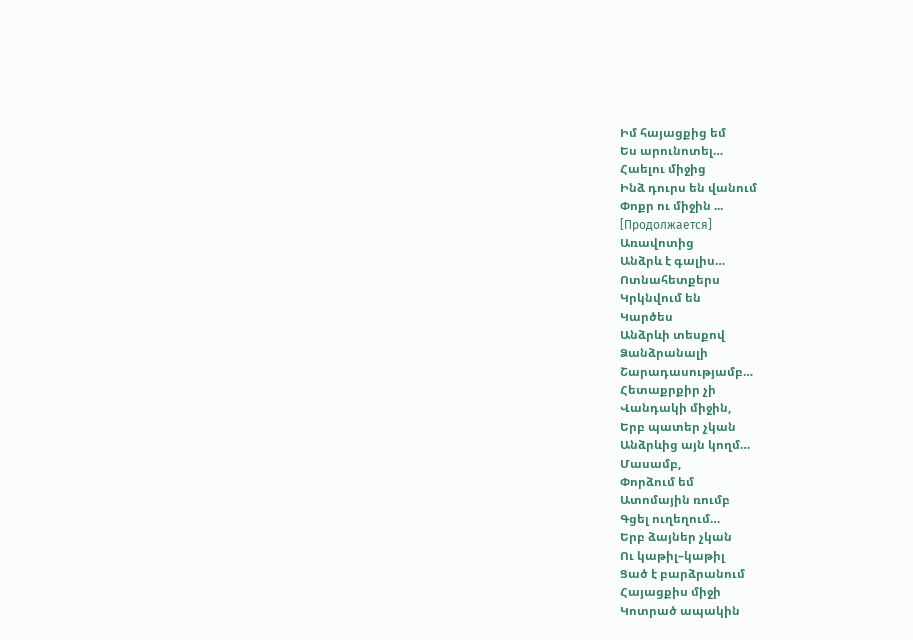Իմ հայացքից եմ
Ես արունոտել…
Հաելու միջից
Ինձ դուրս են վանում
Փոքր ու միջին ...
[Продолжается]
Առավոտից
Անձրև է գալիս…
Ոտնահետքերս
Կրկնվում են
Կարծես
Անձրևի տեսքով
Ձանձրանալի
Շարադասությամբ…
Հետաքրքիր չի
Վանդակի միջին,
Երբ պատեր չկան
Անձրևից այն կողմ…
Մասամբ,
Փորձում եմ
Ատոմային ռումբ
Գցել ուղեղում…
Երբ ձայներ չկան
Ու կաթիլ–կաթիլ
Ցած է բարձրանում
Հայացքիս միջի
Կոտրած ապակին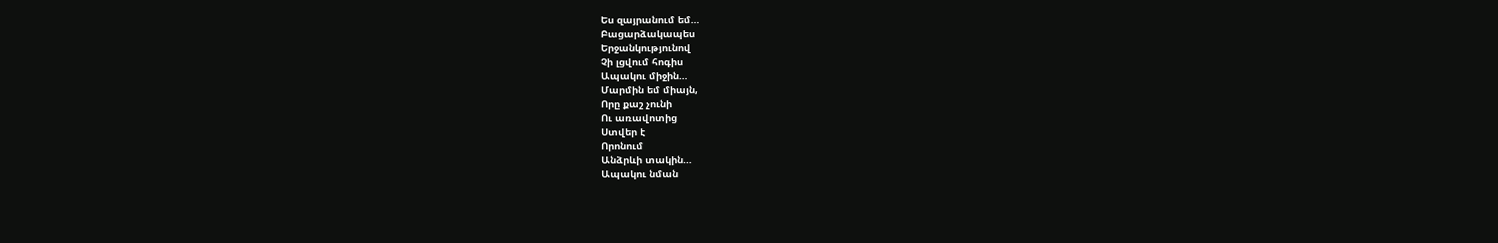Ես զայրանում եմ…
Բացարձակապես
Երջանկությունով
Չի լցվում հոգիս
Ապակու միջին…
Մարմին եմ միայն,
Որը քաշ չունի
Ու առավոտից
Ստվեր է
Որոնում
Անձրևի տակին…
Ապակու նման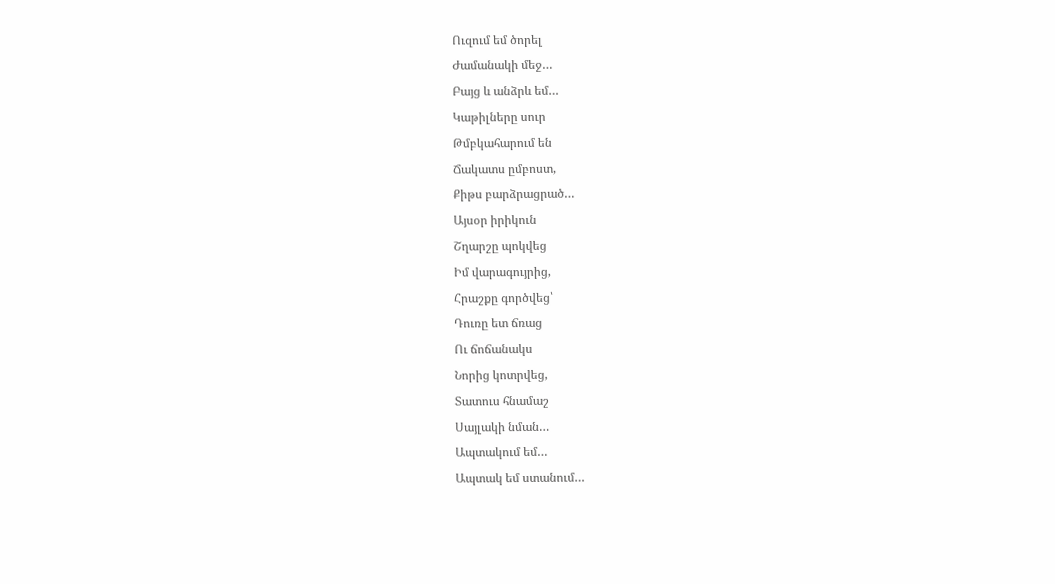Ուզում եմ ծորել
Ժամանակի մեջ…
Բայց և անձրև եմ…
Կաթիլները սուր
Թմբկահարում են
Ճակատս ըմբոստ,
Քիթս բարձրացրած…
Այսօր իրիկուն
Շղարշը պոկվեց
Իմ վարագույրից,
Հրաշքը գործվեց՝
Դուռը ետ ճռաց
Ու ճոճանակս
Նորից կոտրվեց,
Տատուս հնամաշ
Սայլակի նման…
Ապտակում եմ…
Ապտակ եմ ստանում…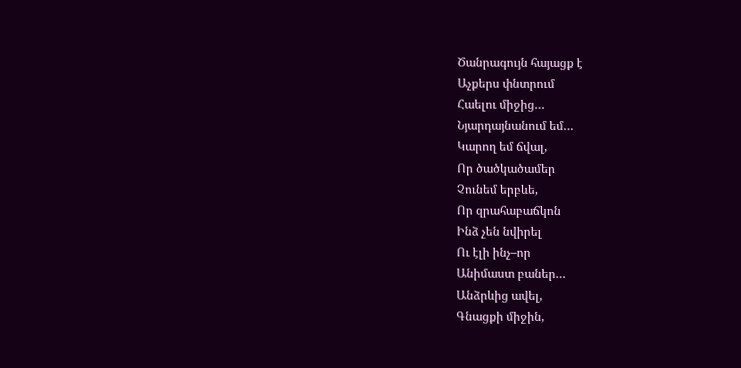Ծանրագույն հայացք է
Աչքերս փնտրում
Հաելու միջից…
Նյարդայնանում եմ…
Կարող եմ ճվալ,
Որ ծածկածամեր
Չունեմ երբևե,
Որ զրահաբաճկոն
Ինձ չեն նվիրել
Ու էլի ինչ–որ
Անիմաստ բաներ…
Անձրևից ավել,
Գնացքի միջին,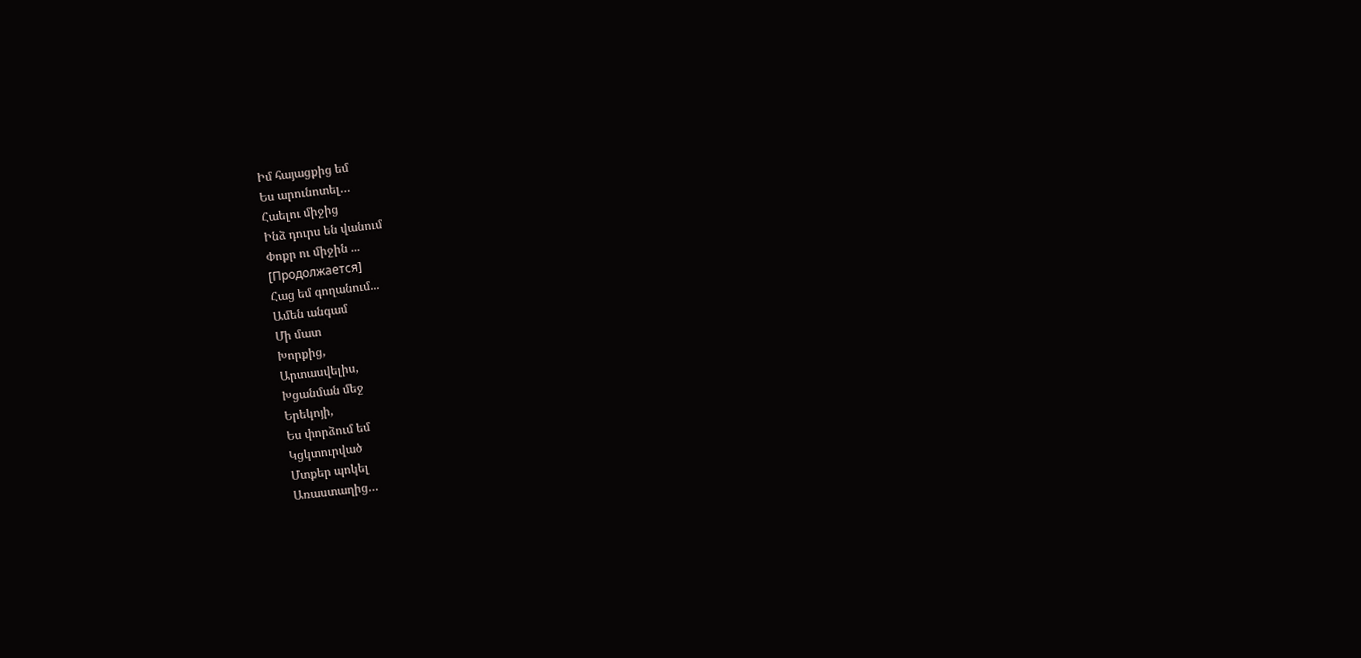Իմ հայացքից եմ
Ես արունոտել…
Հաելու միջից
Ինձ դուրս են վանում
Փոքր ու միջին ...
[Продолжается]
Հաց եմ գողանում...
Ամեն անգամ
Մի մատ
Խորքից,
Արտասվելիս,
Խցանման մեջ
Երեկոյի,
Ես փորձում եմ
Կցկտուրված
Մտքեր պոկել
Առաստաղից…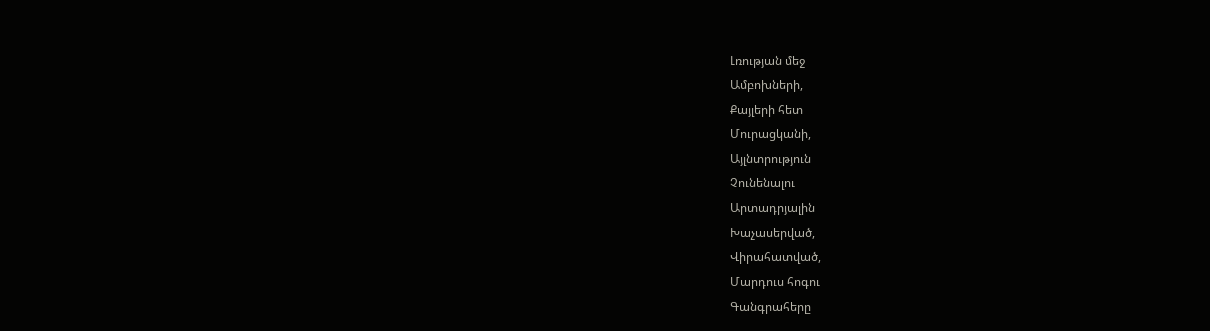Լռության մեջ
Ամբոխների,
Քայլերի հետ
Մուրացկանի,
Այլնտրություն
Չունենալու
Արտադրյալին
Խաչասերված,
Վիրահատված,
Մարդուս հոգու
Գանգրահերը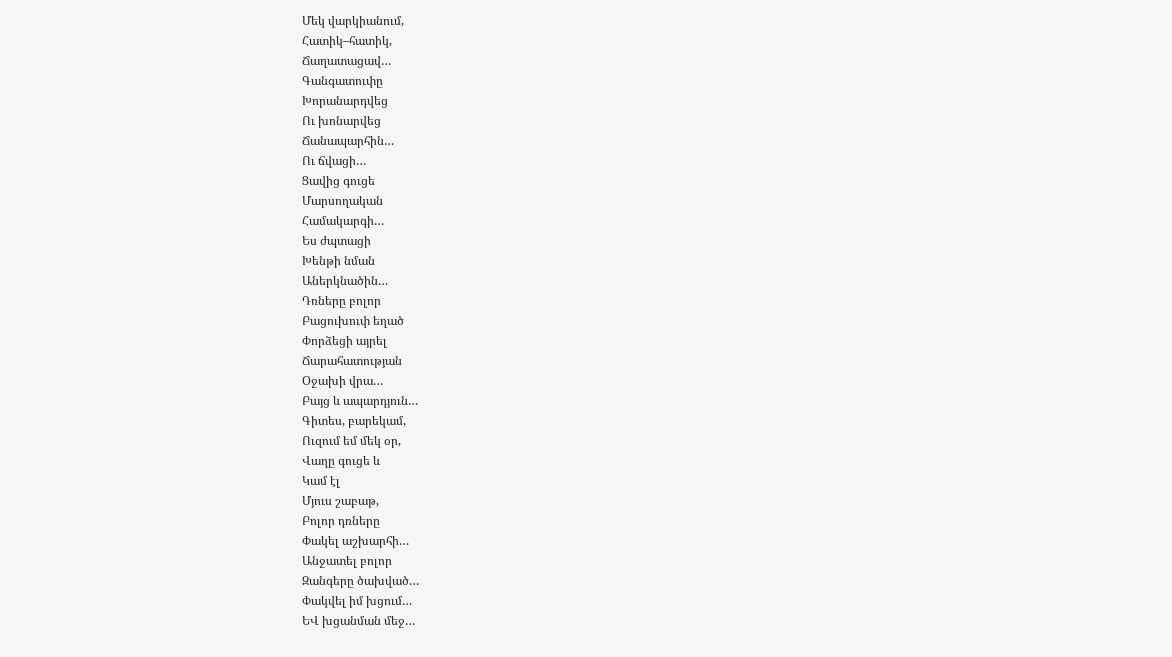Մեկ վարկիանում,
Հատիկ–հատիկ,
Ճաղատացավ…
Գանգատուփը
Խորանարդվեց
Ու խոնարվեց
Ճանապարհին…
Ու ճվացի…
Ցավից գուցե
Մարսողական
Համակարգի…
Ես ժպտացի
Խենթի նման
Աներկնածին…
Դռները բոլոր
Բացուխուփ եղած
Փորձեցի այրել
Ճարահատության
Օջախի վրա…
Բայց և ապարդյուն…
Գիտես, բարեկամ,
Ուզում եմ մեկ օր,
Վաղը գուցե և
Կամ էլ
Մյուս շաբաթ,
Բոլոր դռները
Փակել աշխարհի…
Անջատել բոլոր
Զանգերը ծախված…
Փակվել իմ խցում…
ԵՎ խցանման մեջ…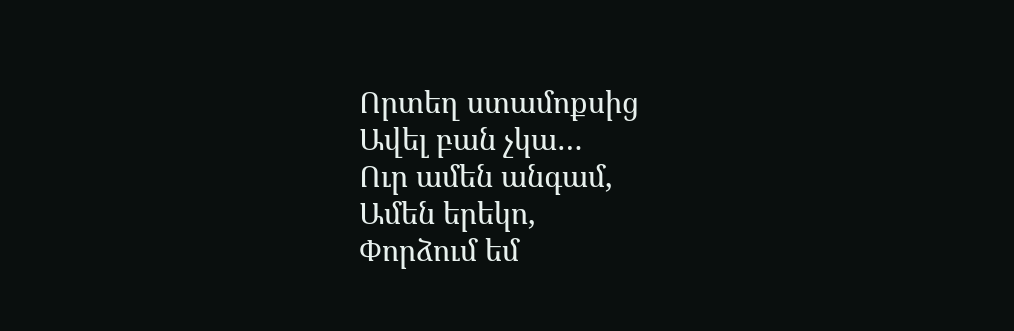Որտեղ ստամոքսից
Ավել բան չկա…
Ուր ամեն անգամ,
Ամեն երեկո,
Փորձում եմ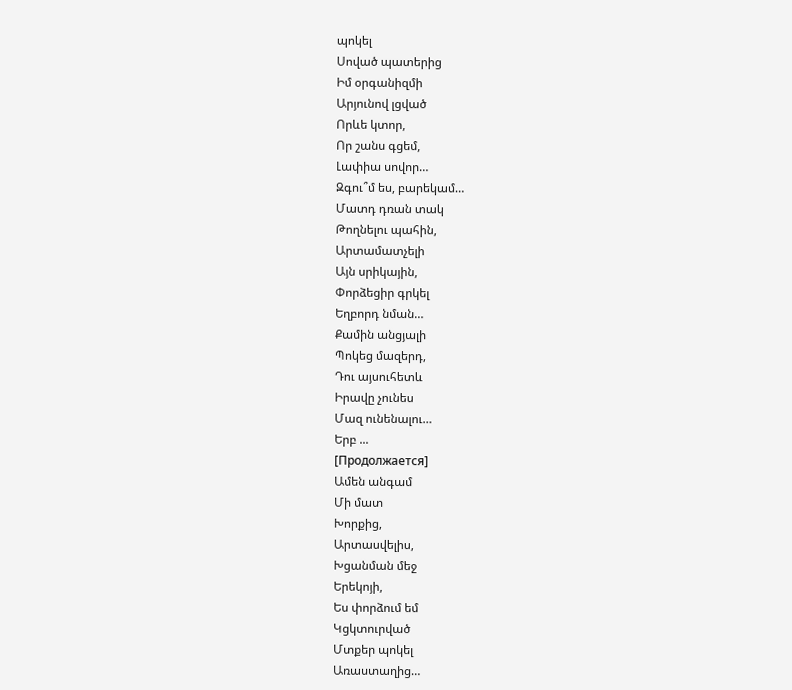պոկել
Սոված պատերից
Իմ օրգանիզմի
Արյունով լցված
Որևե կտոր,
Որ շանս գցեմ,
Լափիա սովոր…
Զգու՞մ ես, բարեկամ…
Մատդ դռան տակ
Թողնելու պահին,
Արտամատչելի
Այն սրիկային,
Փորձեցիր գրկել
Եղբորդ նման…
Քամին անցյալի
Պոկեց մազերդ,
Դու այսուհետև
Իրավը չունես
Մազ ունենալու…
Երբ ...
[Продолжается]
Ամեն անգամ
Մի մատ
Խորքից,
Արտասվելիս,
Խցանման մեջ
Երեկոյի,
Ես փորձում եմ
Կցկտուրված
Մտքեր պոկել
Առաստաղից…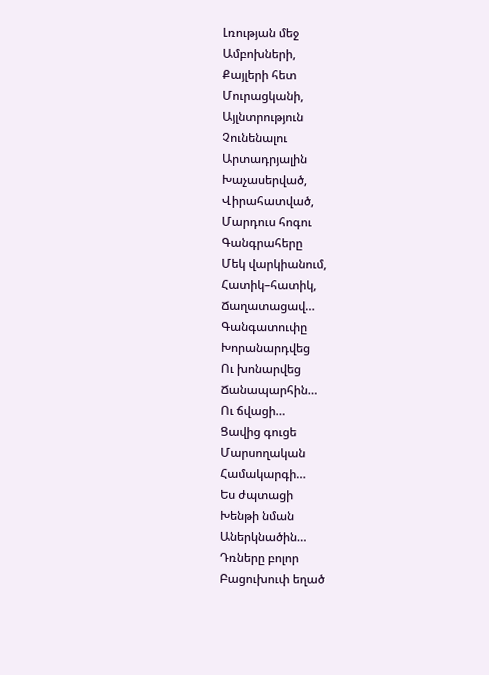Լռության մեջ
Ամբոխների,
Քայլերի հետ
Մուրացկանի,
Այլնտրություն
Չունենալու
Արտադրյալին
Խաչասերված,
Վիրահատված,
Մարդուս հոգու
Գանգրահերը
Մեկ վարկիանում,
Հատիկ–հատիկ,
Ճաղատացավ…
Գանգատուփը
Խորանարդվեց
Ու խոնարվեց
Ճանապարհին…
Ու ճվացի…
Ցավից գուցե
Մարսողական
Համակարգի…
Ես ժպտացի
Խենթի նման
Աներկնածին…
Դռները բոլոր
Բացուխուփ եղած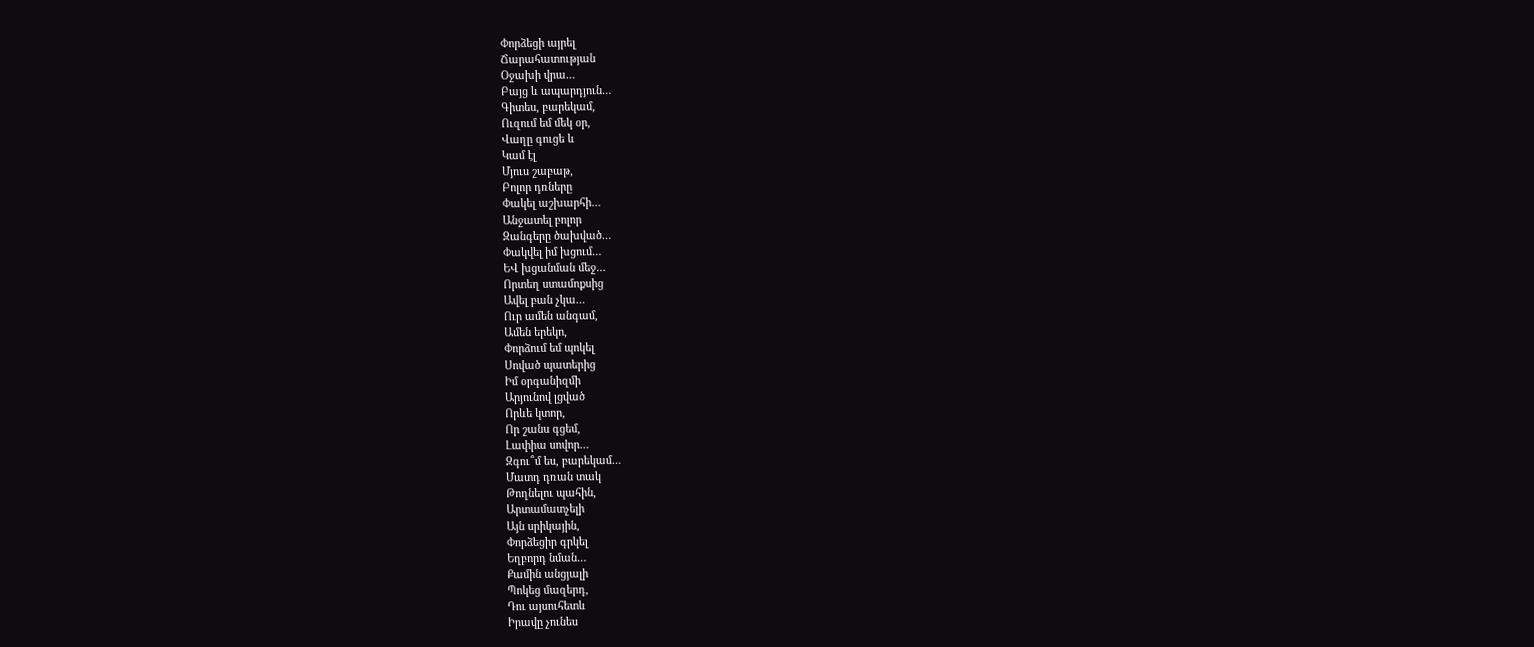Փորձեցի այրել
Ճարահատության
Օջախի վրա…
Բայց և ապարդյուն…
Գիտես, բարեկամ,
Ուզում եմ մեկ օր,
Վաղը գուցե և
Կամ էլ
Մյուս շաբաթ,
Բոլոր դռները
Փակել աշխարհի…
Անջատել բոլոր
Զանգերը ծախված…
Փակվել իմ խցում…
ԵՎ խցանման մեջ…
Որտեղ ստամոքսից
Ավել բան չկա…
Ուր ամեն անգամ,
Ամեն երեկո,
Փորձում եմ պոկել
Սոված պատերից
Իմ օրգանիզմի
Արյունով լցված
Որևե կտոր,
Որ շանս գցեմ,
Լափիա սովոր…
Զգու՞մ ես, բարեկամ…
Մատդ դռան տակ
Թողնելու պահին,
Արտամատչելի
Այն սրիկային,
Փորձեցիր գրկել
Եղբորդ նման…
Քամին անցյալի
Պոկեց մազերդ,
Դու այսուհետև
Իրավը չունես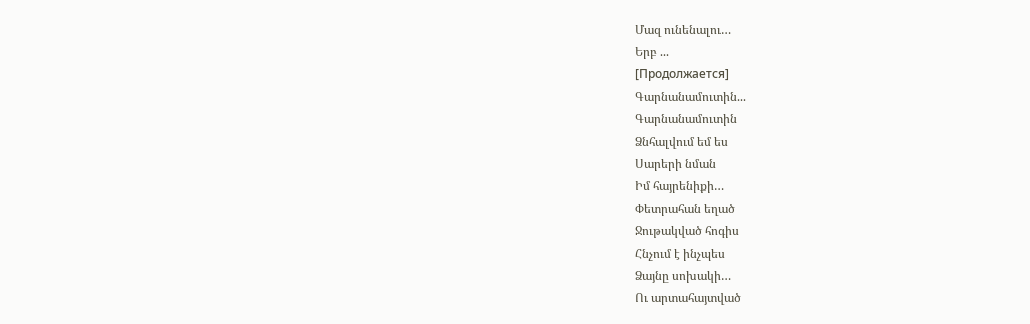Մազ ունենալու…
Երբ ...
[Продолжается]
Գարնանամուտին...
Գարնանամուտին
Ձնհալվում եմ ես
Սարերի նման
Իմ հայրենիքի…
Փետրահան եղած
Ջութակված հոգիս
Հնչում է ինչպես
Ձայնը սոխակի…
Ու արտահայտված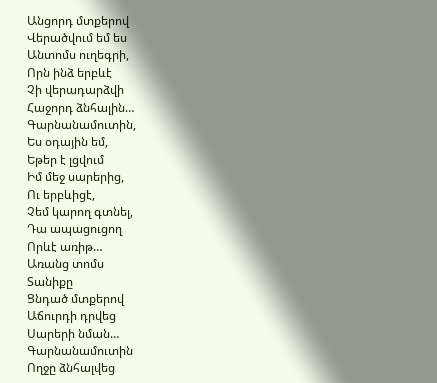Անցորդ մտքերով
Վերածվում եմ ես
Անտոմս ուղեգրի,
Որն ինձ երբևէ
Չի վերադարձվի
Հաջորդ ձնհալին…
Գարնանամուտին,
Ես օդային եմ,
Եթեր է լցվում
Իմ մեջ սարերից,
Ու երբևիցէ,
Չեմ կարող գտնել,
Դա ապացուցող
Որևէ առիթ…
Առանց տոմս
Տանիքը
Ցնդած մտքերով
Աճուրդի դրվեց
Սարերի նման…
Գարնանամուտին
Ողջը ձնհալվեց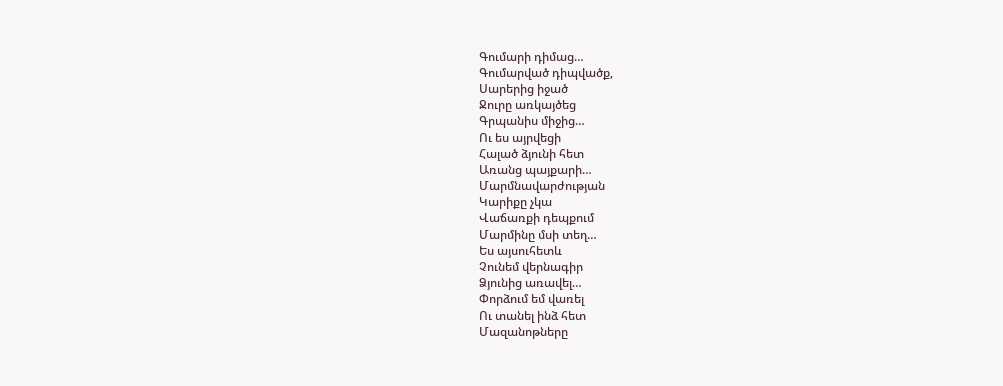Գումարի դիմաց…
Գումարված դիպվածք,
Սարերից իջած
Ջուրը առկայծեց
Գրպանիս միջից…
Ու ես այրվեցի
Հալած ձյունի հետ
Առանց պայքարի…
Մարմնավարժության
Կարիքը չկա
Վաճառքի դեպքում
Մարմինը մսի տեղ…
Ես այսուհետև
Չունեմ վերնագիր
Ձյունից առավել…
Փորձում եմ վառել
Ու տանել ինձ հետ
Մազանոթները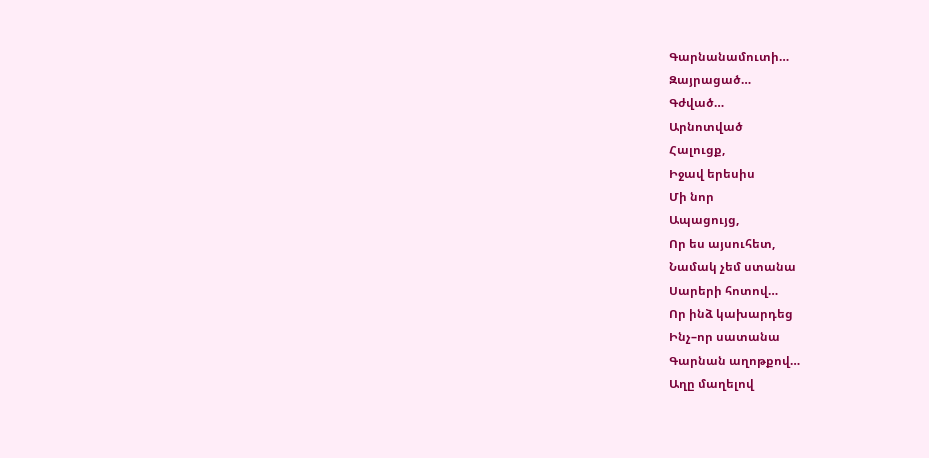Գարնանամուտի…
Զայրացած…
Գժված…
Արնոտված
Հալուցք,
Իջավ երեսիս
Մի նոր
Ապացույց,
Որ ես այսուհետ,
Նամակ չեմ ստանա
Սարերի հոտով…
Որ ինձ կախարդեց
Ինչ–որ սատանա
Գարնան աղոթքով…
Աղը մաղելով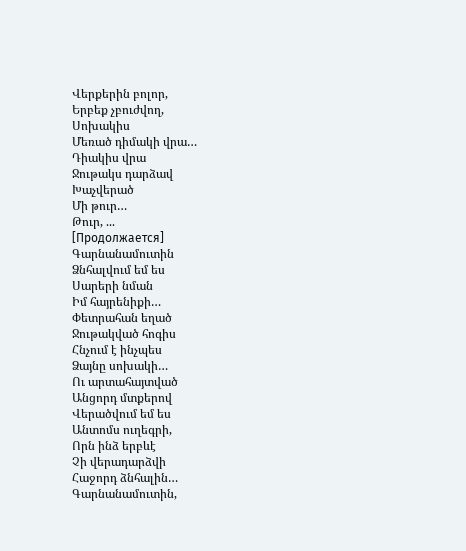Վերքերին բոլոր,
Երբեք չբուժվող,
Սոխակիս
Մեռած դիմակի վրա…
Դիակիս վրա
Ջութակս դարձավ
Խաչվերած
Մի թուր…
Թուր, ...
[Продолжается]
Գարնանամուտին
Ձնհալվում եմ ես
Սարերի նման
Իմ հայրենիքի…
Փետրահան եղած
Ջութակված հոգիս
Հնչում է ինչպես
Ձայնը սոխակի…
Ու արտահայտված
Անցորդ մտքերով
Վերածվում եմ ես
Անտոմս ուղեգրի,
Որն ինձ երբևէ
Չի վերադարձվի
Հաջորդ ձնհալին…
Գարնանամուտին,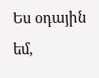Ես օդային եմ,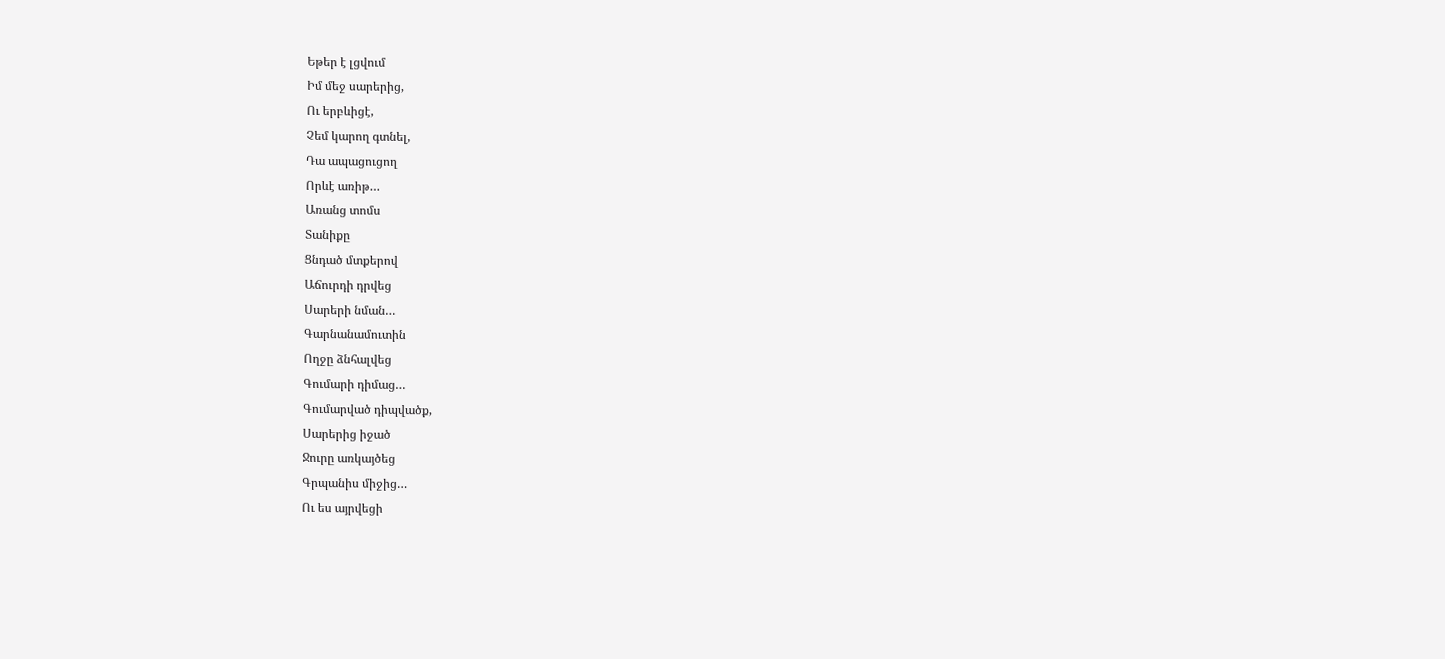Եթեր է լցվում
Իմ մեջ սարերից,
Ու երբևիցէ,
Չեմ կարող գտնել,
Դա ապացուցող
Որևէ առիթ…
Առանց տոմս
Տանիքը
Ցնդած մտքերով
Աճուրդի դրվեց
Սարերի նման…
Գարնանամուտին
Ողջը ձնհալվեց
Գումարի դիմաց…
Գումարված դիպվածք,
Սարերից իջած
Ջուրը առկայծեց
Գրպանիս միջից…
Ու ես այրվեցի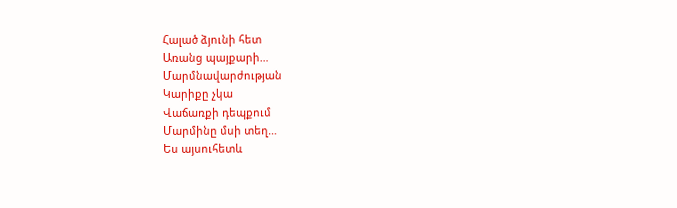Հալած ձյունի հետ
Առանց պայքարի…
Մարմնավարժության
Կարիքը չկա
Վաճառքի դեպքում
Մարմինը մսի տեղ…
Ես այսուհետև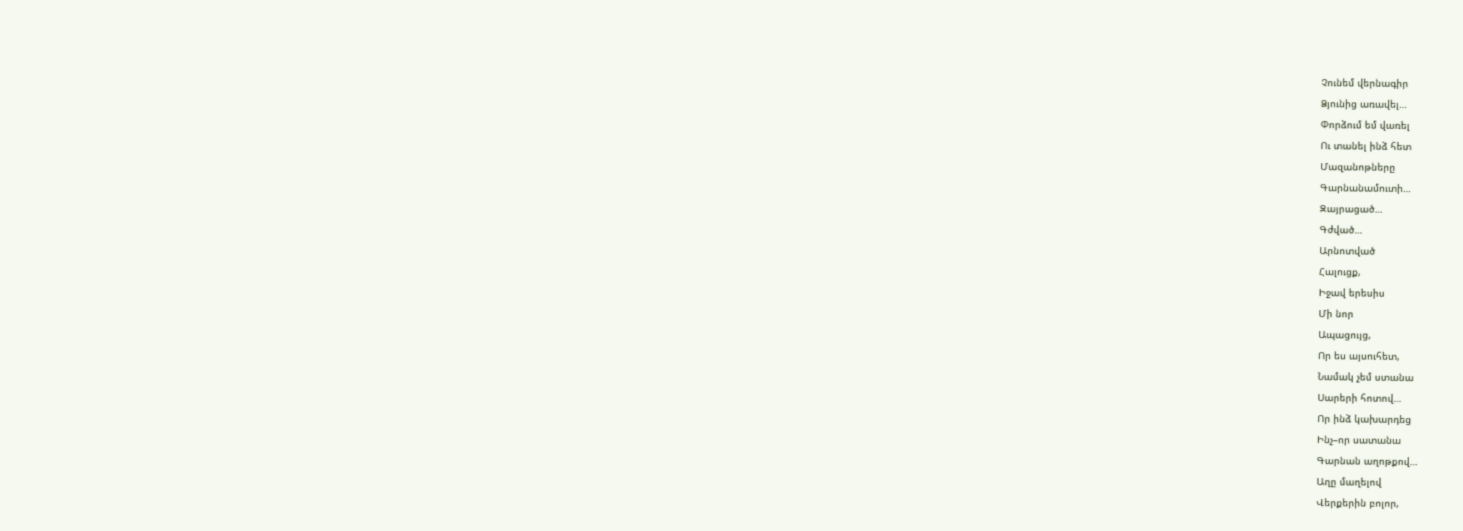Չունեմ վերնագիր
Ձյունից առավել…
Փորձում եմ վառել
Ու տանել ինձ հետ
Մազանոթները
Գարնանամուտի…
Զայրացած…
Գժված…
Արնոտված
Հալուցք,
Իջավ երեսիս
Մի նոր
Ապացույց,
Որ ես այսուհետ,
Նամակ չեմ ստանա
Սարերի հոտով…
Որ ինձ կախարդեց
Ինչ–որ սատանա
Գարնան աղոթքով…
Աղը մաղելով
Վերքերին բոլոր,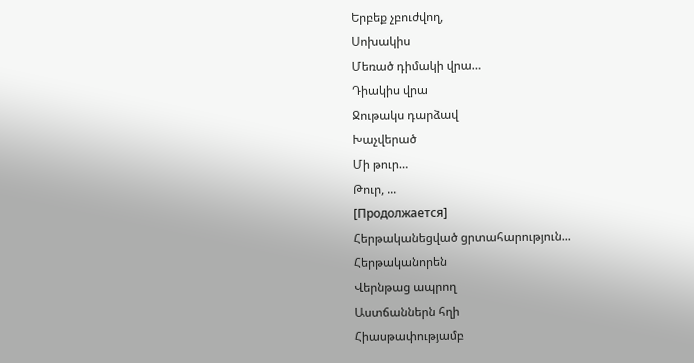Երբեք չբուժվող,
Սոխակիս
Մեռած դիմակի վրա…
Դիակիս վրա
Ջութակս դարձավ
Խաչվերած
Մի թուր…
Թուր, ...
[Продолжается]
Հերթականեցված ցրտահարություն...
Հերթականորեն
Վերնթաց ապրող
Աստճաններն հղի
Հիասթափությամբ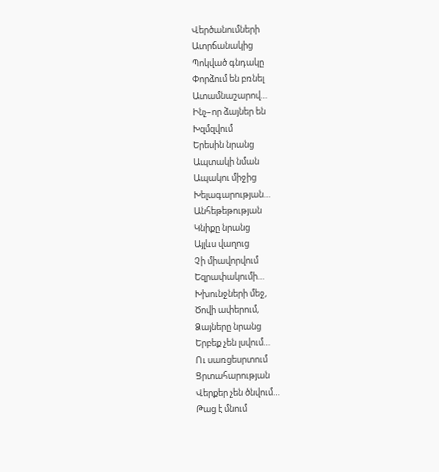Վերծանումների
Ատրճանակից
Պոկված գնդակը
Փորձում են բռնել
Ատամնաշարով…
Ինչ–որ ձայներ են
Խզմզվում
Երեսին նրանց
Ապտակի նման
Ապակու միջից
Խելագարության…
Անհեթեթության
Կնիքը նրանց
Այլևս վաղուց
Չի միավորվում
Եզրափակումի…
Խխունջների մեջ,
Ծովի ափերում,
Ձայները նրանց
Երբեք չեն լսվում…
Ու սառցեսրտում
Ցրտահարության
Վերքեր չեն ծնվում…
Թաց է մնում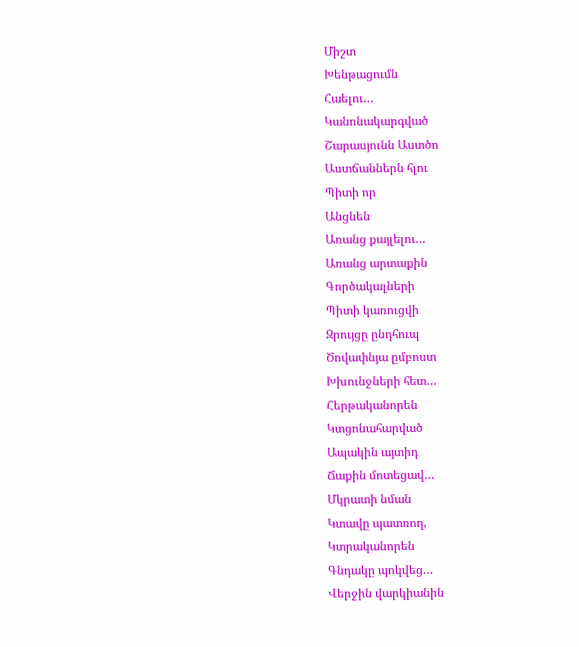Միշտ
Խենթացումն
Հաելու…
Կանոնակարգված
Շարասյունն Աստծո
Աստճաններն հլու
Պիտի որ
Անցնեն
Առանց քայլելու…
Առանց արտաքին
Գործակալների
Պիտի կառուցվի
Զրույցը ընդհուպ
Ծովափնյա ըմբոստ
Խխունջների հետ…
Հերթականորեն
Կտցոնահարված
Ապակին այտիդ
Ճաքին մոտեցավ…
Մկրատի նման
Կտավը պատռող,
Կտրականորեն
Գնդակը պոկվեց…
Վերջին վարկիանին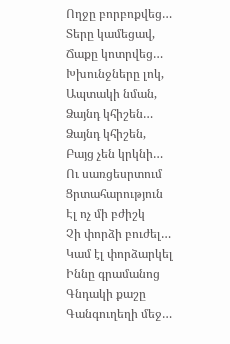Ողջը բորբոքվեց…
Տերը կամեցավ,
Ճաքը կոտրվեց…
Խխունջները լոկ,
Ապտակի նման,
Ձայնդ կհիշեն…
Ձայնդ կհիշեն,
Բայց չեն կրկնի…
Ու սառցեսրտում
Ցրտահարություն
Էլ ոչ մի բժիշկ
Չի փորձի բուժել…
Կամ էլ փորձարկել
Իննը գրամանոց
Գնդակի քաշը
Գանգուղեղի մեջ…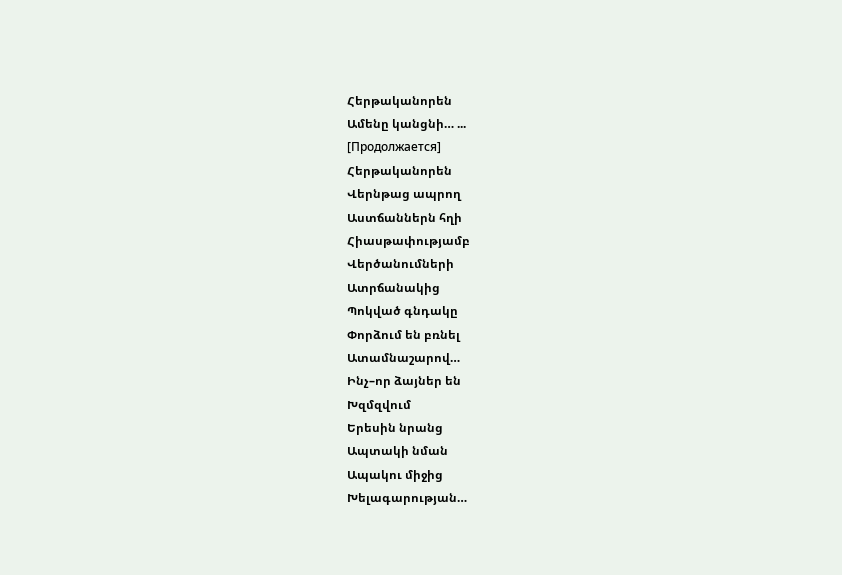Հերթականորեն
Ամենը կանցնի… ...
[Продолжается]
Հերթականորեն
Վերնթաց ապրող
Աստճաններն հղի
Հիասթափությամբ
Վերծանումների
Ատրճանակից
Պոկված գնդակը
Փորձում են բռնել
Ատամնաշարով…
Ինչ–որ ձայներ են
Խզմզվում
Երեսին նրանց
Ապտակի նման
Ապակու միջից
Խելագարության…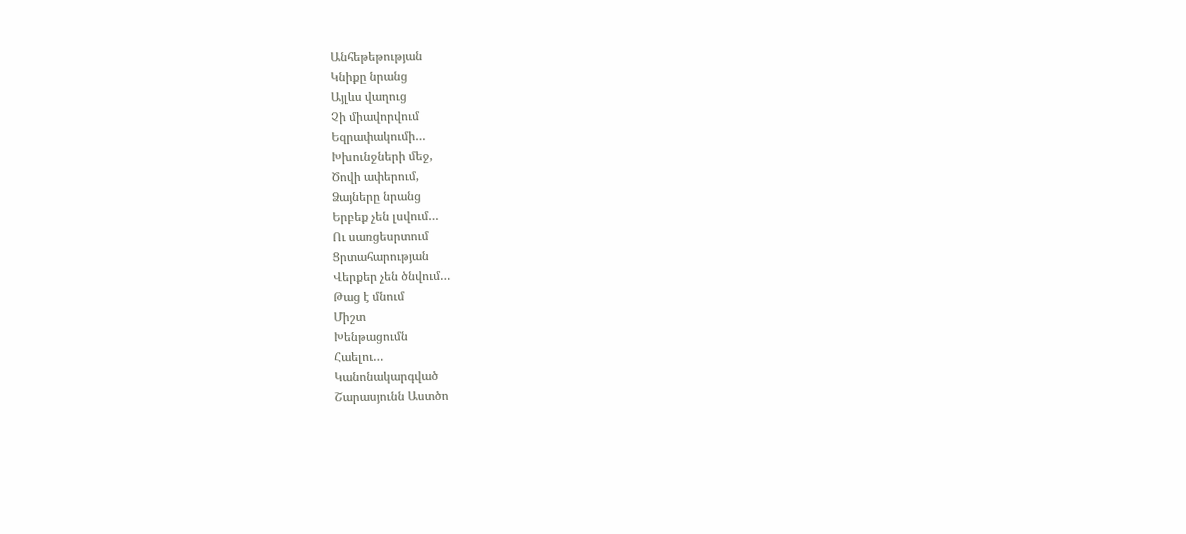Անհեթեթության
Կնիքը նրանց
Այլևս վաղուց
Չի միավորվում
Եզրափակումի…
Խխունջների մեջ,
Ծովի ափերում,
Ձայները նրանց
Երբեք չեն լսվում…
Ու սառցեսրտում
Ցրտահարության
Վերքեր չեն ծնվում…
Թաց է մնում
Միշտ
Խենթացումն
Հաելու…
Կանոնակարգված
Շարասյունն Աստծո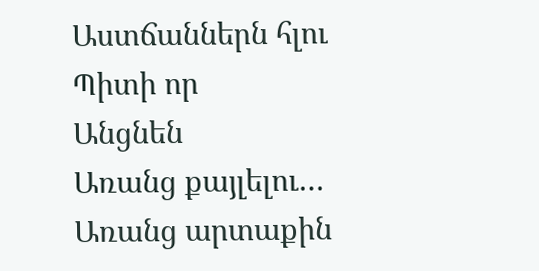Աստճաններն հլու
Պիտի որ
Անցնեն
Առանց քայլելու…
Առանց արտաքին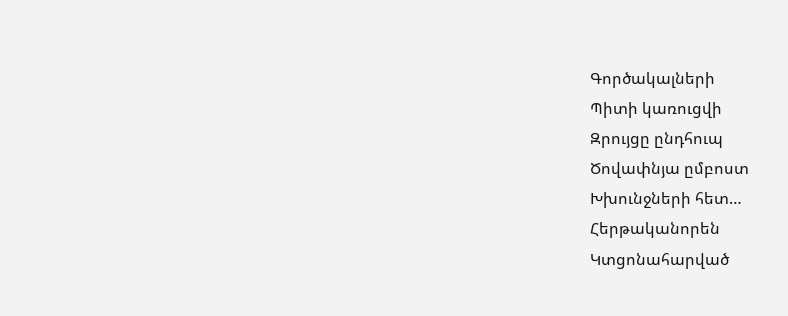Գործակալների
Պիտի կառուցվի
Զրույցը ընդհուպ
Ծովափնյա ըմբոստ
Խխունջների հետ…
Հերթականորեն
Կտցոնահարված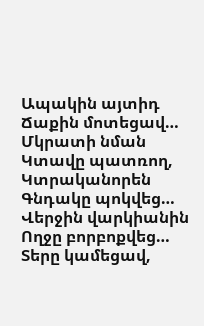Ապակին այտիդ
Ճաքին մոտեցավ…
Մկրատի նման
Կտավը պատռող,
Կտրականորեն
Գնդակը պոկվեց…
Վերջին վարկիանին
Ողջը բորբոքվեց…
Տերը կամեցավ,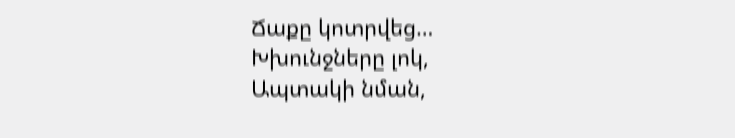Ճաքը կոտրվեց…
Խխունջները լոկ,
Ապտակի նման,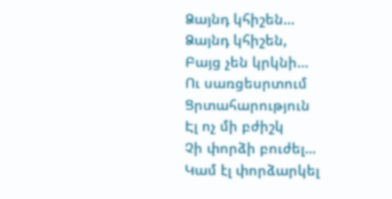Ձայնդ կհիշեն…
Ձայնդ կհիշեն,
Բայց չեն կրկնի…
Ու սառցեսրտում
Ցրտահարություն
Էլ ոչ մի բժիշկ
Չի փորձի բուժել…
Կամ էլ փորձարկել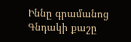Իննը գրամանոց
Գնդակի քաշը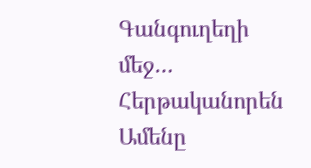Գանգուղեղի մեջ…
Հերթականորեն
Ամենը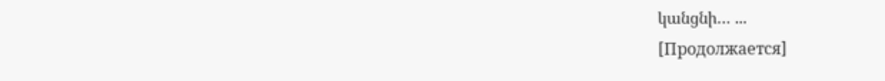կանցնի… ...
[Продолжается]